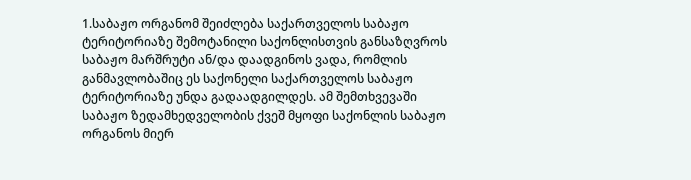1.საბაჟო ორგანომ შეიძლება საქართველოს საბაჟო ტერიტორიაზე შემოტანილი საქონლისთვის განსაზღვროს საბაჟო მარშრუტი ან/და დაადგინოს ვადა, რომლის განმავლობაშიც ეს საქონელი საქართველოს საბაჟო ტერიტორიაზე უნდა გადაადგილდეს. ამ შემთხვევაში საბაჟო ზედამხედველობის ქვეშ მყოფი საქონლის საბაჟო ორგანოს მიერ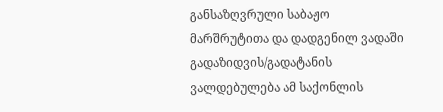განსაზღვრული საბაჟო მარშრუტითა და დადგენილ ვადაში გადაზიდვის/გადატანის ვალდებულება ამ საქონლის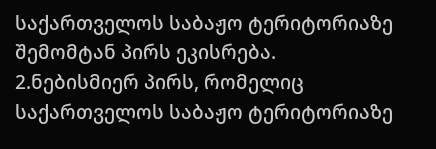საქართველოს საბაჟო ტერიტორიაზე შემომტან პირს ეკისრება.
2.ნებისმიერ პირს, რომელიც საქართველოს საბაჟო ტერიტორიაზე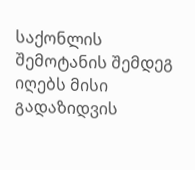საქონლის შემოტანის შემდეგ იღებს მისი გადაზიდვის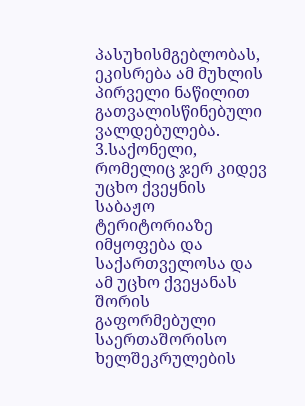პასუხისმგებლობას, ეკისრება ამ მუხლის პირველი ნაწილით გათვალისწინებული ვალდებულება.
3.საქონელი, რომელიც ჯერ კიდევ უცხო ქვეყნის საბაჟო ტერიტორიაზე იმყოფება და საქართველოსა და ამ უცხო ქვეყანას შორის გაფორმებული საერთაშორისო ხელშეკრულების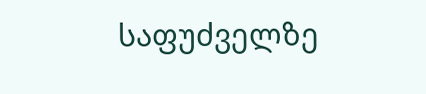საფუძველზე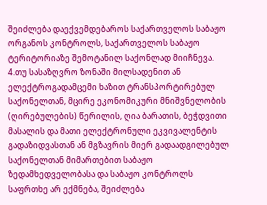შეიძლება დაექვემდებაროს საქართველოს საბაჟო ორგანოს კონტროლს, საქართველოს საბაჟო ტერიტორიაზე შემოტანილ საქონლად მიიჩნევა.
4.თუ სასაზღვრო ზონაში მილსადენით ან ელექტროგადამცემი ხაზით ტრანსპორტირებულ საქონელთან, მცირე ეკონომიკური მნიშვნელობის (ღირებულების) წერილის, ღია ბარათის, ბეჭდვითი მასალის და მათი ელექტრონული ეკვივალენტის გადაზიდვასთან ან მგზავრის მიერ გადაადგილებულ საქონელთან მიმართებით საბაჟო ზედამხედველობასა და საბაჟო კონტროლს საფრთხე არ ექმნება, შეიძლება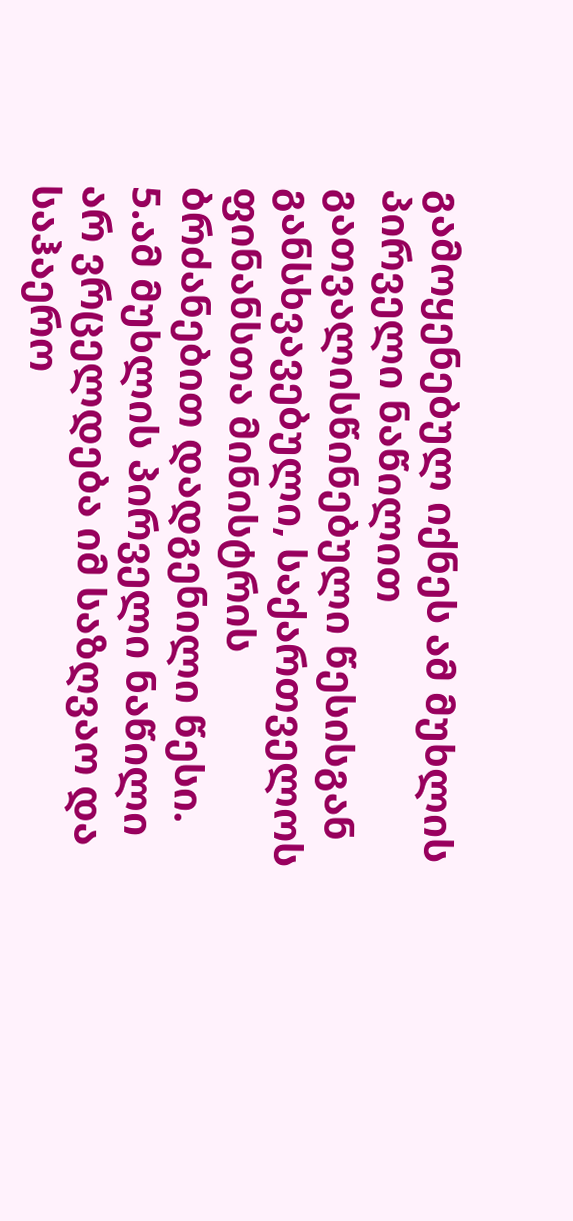გამოყენებულ იქნეს ამ მუხლის პირველი ნაწილით გათვალისწინებული წესისგან განსხვავებული, საქართველოს ფინანსთა მინისტრის ბრძანებით დადგენილი წესი.
5.ამ მუხლის პირველი ნაწილი არ ვრცელდება იმ საზღვაო და საჰაერო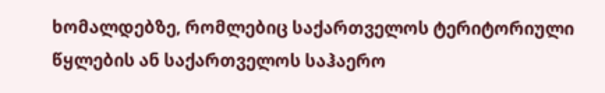ხომალდებზე, რომლებიც საქართველოს ტერიტორიული წყლების ან საქართველოს საჰაერო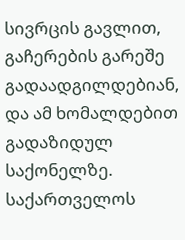სივრცის გავლით, გაჩერების გარეშე გადაადგილდებიან, და ამ ხომალდებით გადაზიდულ საქონელზე. საქართველოს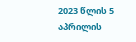2023 წლის 5 აპრილის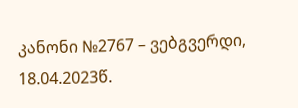კანონი №2767 – ვებგვერდი, 18.04.2023წ.